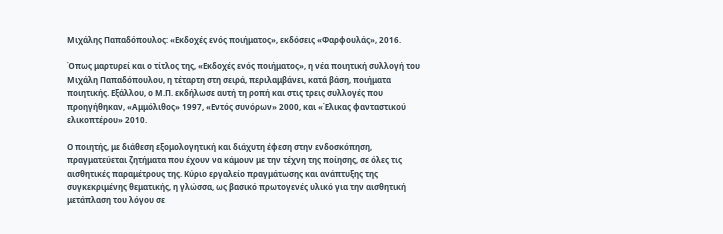Μιχάλης Παπαδόπουλος: «Εκδοχές ενός ποιήματος», εκδόσεις «Φαρφουλάς», 2016.

Όπως μαρτυρεί και ο τίτλος της, «Εκδοχές ενός ποιήματος», η νέα ποιητική συλλογή του Μιχάλη Παπαδόπουλου, η τέταρτη στη σειρά, περιλαμβάνει, κατά βάση, ποιήματα ποιητικής. Εξάλλου, ο Μ.Π. εκδήλωσε αυτή τη ροπή και στις τρεις συλλογές που προηγήθηκαν, «Αμμόλιθος» 1997, «Εντός συνόρων» 2000, και «Έλικας φανταστικού ελικοπτέρου» 2010.

Ο ποιητής, με διάθεση εξομολογητική και διάχυτη έφεση στην ενδοσκόπηση, πραγματεύεται ζητήματα που έχουν να κάμουν με την τέχνη της ποίησης, σε όλες τις αισθητικές παραμέτρους της. Κύριο εργαλείο πραγμάτωσης και ανάπτυξης της συγκεκριμένης θεματικής, η γλώσσα, ως βασικό πρωτογενές υλικό για την αισθητική μετάπλαση του λόγου σε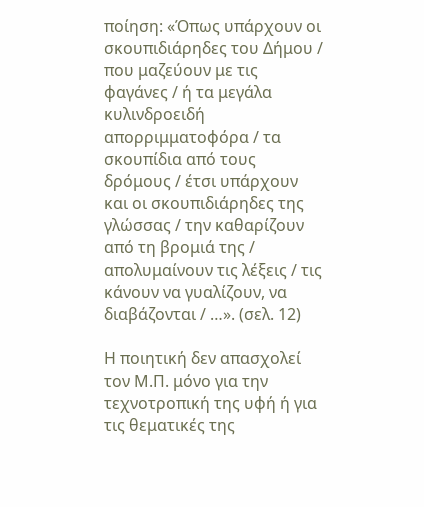ποίηση: «Όπως υπάρχουν οι σκουπιδιάρηδες του Δήμου / που μαζεύουν με τις φαγάνες / ή τα μεγάλα κυλινδροειδή απορριμματοφόρα / τα σκουπίδια από τους δρόμους / έτσι υπάρχουν και οι σκουπιδιάρηδες της γλώσσας / την καθαρίζουν από τη βρομιά της / απολυμαίνουν τις λέξεις / τις κάνουν να γυαλίζουν, να διαβάζονται / …». (σελ. 12)

Η ποιητική δεν απασχολεί τον Μ.Π. μόνο για την τεχνοτροπική της υφή ή για τις θεματικές της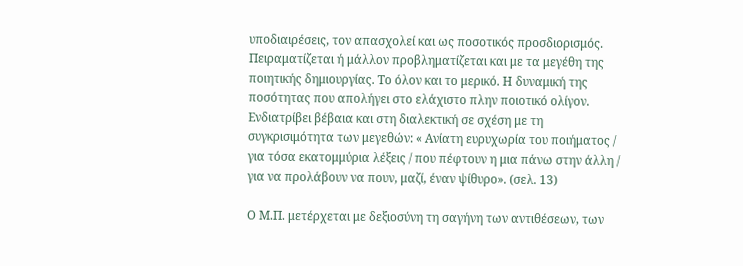υποδιαιρέσεις, τον απασχολεί και ως ποσοτικός προσδιορισμός. Πειραματίζεται ή μάλλον προβληματίζεται και με τα μεγέθη της ποιητικής δημιουργίας. Το όλον και το μερικό. Η δυναμική της ποσότητας που απολήγει στο ελάχιστο πλην ποιοτικό ολίγον. Ενδιατρίβει βέβαια και στη διαλεκτική σε σχέση με τη συγκρισιμότητα των μεγεθών: « Ανίατη ευρυχωρία του ποιήματος / για τόσα εκατομμύρια λέξεις / που πέφτουν η μια πάνω στην άλλη / για να προλάβουν να πουν, μαζί, έναν ψίθυρο». (σελ. 13)

Ο Μ.Π. μετέρχεται με δεξιοσύνη τη σαγήνη των αντιθέσεων, των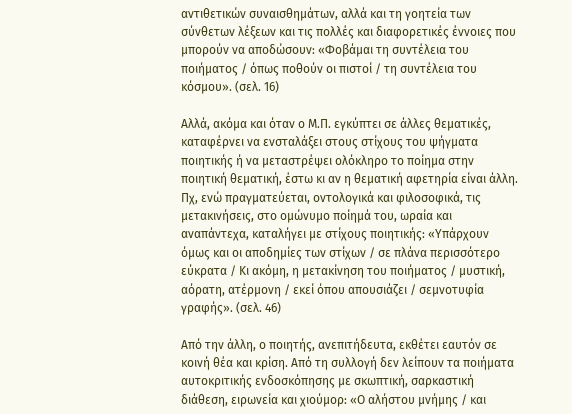αντιθετικών συναισθημάτων, αλλά και τη γοητεία των σύνθετων λέξεων και τις πολλές και διαφορετικές έννοιες που μπορούν να αποδώσουν: «Φοβάμαι τη συντέλεια του ποιήματος / όπως ποθούν οι πιστοί / τη συντέλεια του κόσμου». (σελ. 16)

Αλλά, ακόμα και όταν ο Μ.Π. εγκύπτει σε άλλες θεματικές, καταφέρνει να ενσταλάξει στους στίχους του ψήγματα ποιητικής ή να μεταστρέψει ολόκληρο το ποίημα στην ποιητική θεματική, έστω κι αν η θεματική αφετηρία είναι άλλη. Πχ, ενώ πραγματεύεται, οντολογικά και φιλοσοφικά, τις μετακινήσεις, στο ομώνυμο ποίημά του, ωραία και αναπάντεχα, καταλήγει με στίχους ποιητικής: «Υπάρχουν όμως και οι αποδημίες των στίχων / σε πλάνα περισσότερο εύκρατα / Κι ακόμη, η μετακίνηση του ποιήματος / μυστική, αόρατη, ατέρμονη / εκεί όπου απουσιάζει / σεμνοτυφία γραφής». (σελ. 46)

Από την άλλη, ο ποιητής, ανεπιτήδευτα, εκθέτει εαυτόν σε κοινή θέα και κρίση. Από τη συλλογή δεν λείπουν τα ποιήματα αυτοκριτικής ενδοσκόπησης με σκωπτική, σαρκαστική διάθεση, ειρωνεία και χιούμορ: «Ο αλήστου μνήμης / και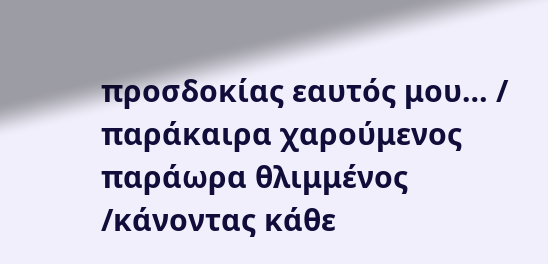προσδοκίας εαυτός μου… / παράκαιρα χαρούμενος παράωρα θλιμμένος /κάνοντας κάθε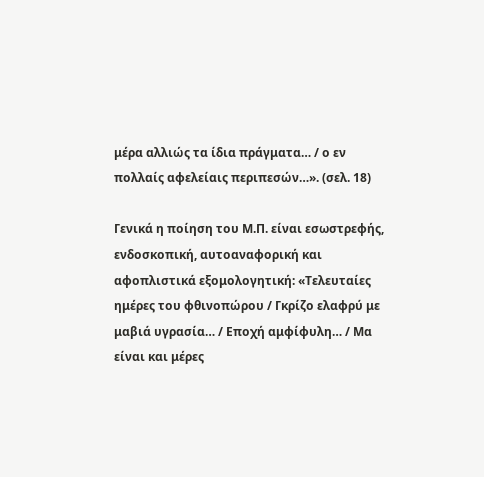μέρα αλλιώς τα ίδια πράγματα… / ο εν πολλαίς αφελείαις περιπεσών…». (σελ. 18)

Γενικά η ποίηση του Μ.Π. είναι εσωστρεφής, ενδοσκοπική, αυτοαναφορική και αφοπλιστικά εξομολογητική: «Τελευταίες ημέρες του φθινοπώρου / Γκρίζο ελαφρύ με μαβιά υγρασία… / Εποχή αμφίφυλη… / Μα είναι και μέρες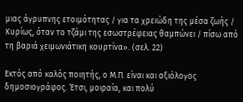μιας άγρυπνης ετοιμότητας / για τα χρειώδη της μέσα ζωής / Κυρίως, όταν το τζάμι της εσωστρέφειας θαμπώνει / πίσω από τη βαριά χειμωνιάτικη κουρτίνα». (σελ. 22)

Εκτός από καλός ποιητής, ο Μ.Π. είναι και αξιόλογος δημοσιογράφος. Έτσι, μοιραία, και πολύ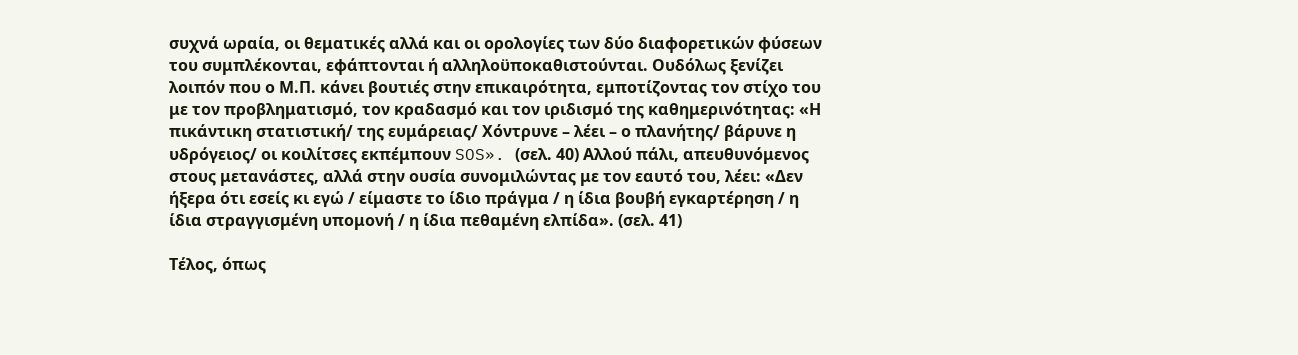συχνά ωραία, οι θεματικές αλλά και οι ορολογίες των δύο διαφορετικών φύσεων του συμπλέκονται, εφάπτονται ή αλληλοϋποκαθιστούνται. Ουδόλως ξενίζει λοιπόν που ο Μ.Π. κάνει βουτιές στην επικαιρότητα, εμποτίζοντας τον στίχο του με τον προβληματισμό, τον κραδασμό και τον ιριδισμό της καθημερινότητας: «Η πικάντικη στατιστική/ της ευμάρειας/ Χόντρυνε – λέει – ο πλανήτης/ βάρυνε η υδρόγειος/ οι κοιλίτσες εκπέμπουν SOS». (σελ. 40) Αλλού πάλι, απευθυνόμενος στους μετανάστες, αλλά στην ουσία συνομιλώντας με τον εαυτό του, λέει: «Δεν ήξερα ότι εσείς κι εγώ / είμαστε το ίδιο πράγμα / η ίδια βουβή εγκαρτέρηση / η ίδια στραγγισμένη υπομονή / η ίδια πεθαμένη ελπίδα». (σελ. 41)

Τέλος, όπως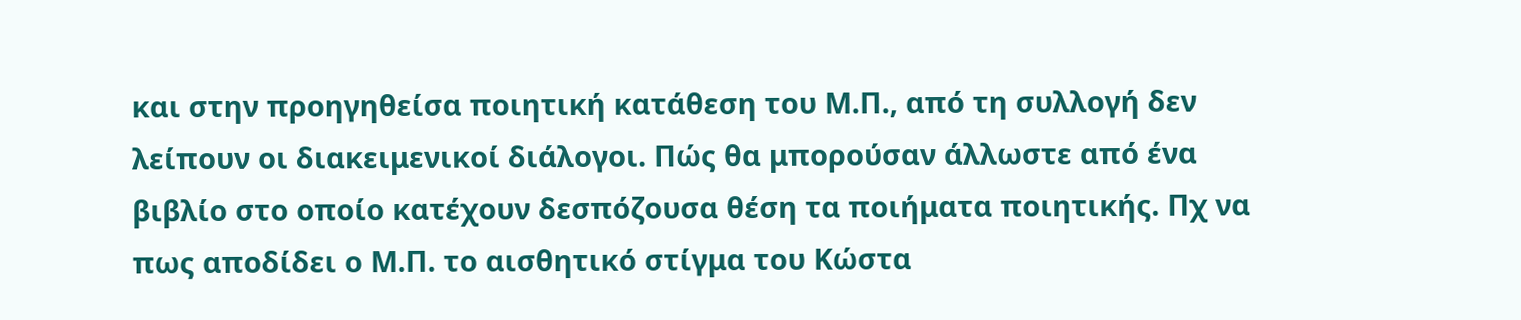και στην προηγηθείσα ποιητική κατάθεση του Μ.Π., από τη συλλογή δεν λείπουν οι διακειμενικοί διάλογοι. Πώς θα μπορούσαν άλλωστε από ένα βιβλίο στο οποίο κατέχουν δεσπόζουσα θέση τα ποιήματα ποιητικής. Πχ να πως αποδίδει ο Μ.Π. το αισθητικό στίγμα του Κώστα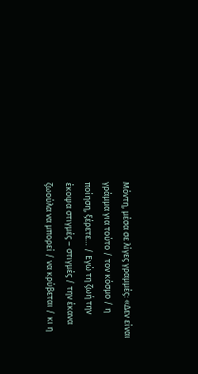Μόντη, μέσα σε λίγες γραμμές: «Δεν είναι γράμμα για τούτο / τον κόσμο / η ποίηση, ξέρετε… / Εγώ τη ζωή την έκοψα στιγμές – στιγμές / την έκανα ζωούλα να μπορεί / να κρύβεται / κι η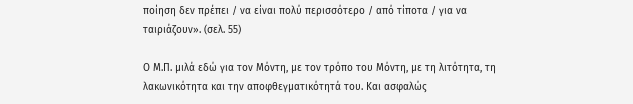ποίηση δεν πρέπει / να είναι πολύ περισσότερο / από τίποτα / για να ταιριάζουν». (σελ. 55)

Ο Μ.Π. μιλά εδώ για τον Μόντη, με τον τρόπο του Μόντη, με τη λιτότητα, τη λακωνικότητα και την αποφθεγματικότητά του. Και ασφαλώς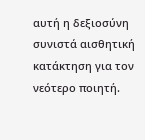αυτή η δεξιοσύνη συνιστά αισθητική κατάκτηση για τον νεότερο ποιητή.